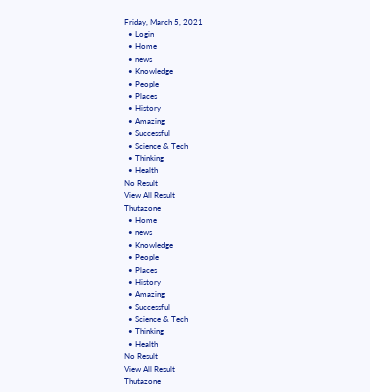Friday, March 5, 2021
  • Login
  • Home
  • news
  • Knowledge
  • People
  • Places
  • History
  • Amazing
  • Successful
  • Science & Tech
  • Thinking
  • Health
No Result
View All Result
Thutazone
  • Home
  • news
  • Knowledge
  • People
  • Places
  • History
  • Amazing
  • Successful
  • Science & Tech
  • Thinking
  • Health
No Result
View All Result
Thutazone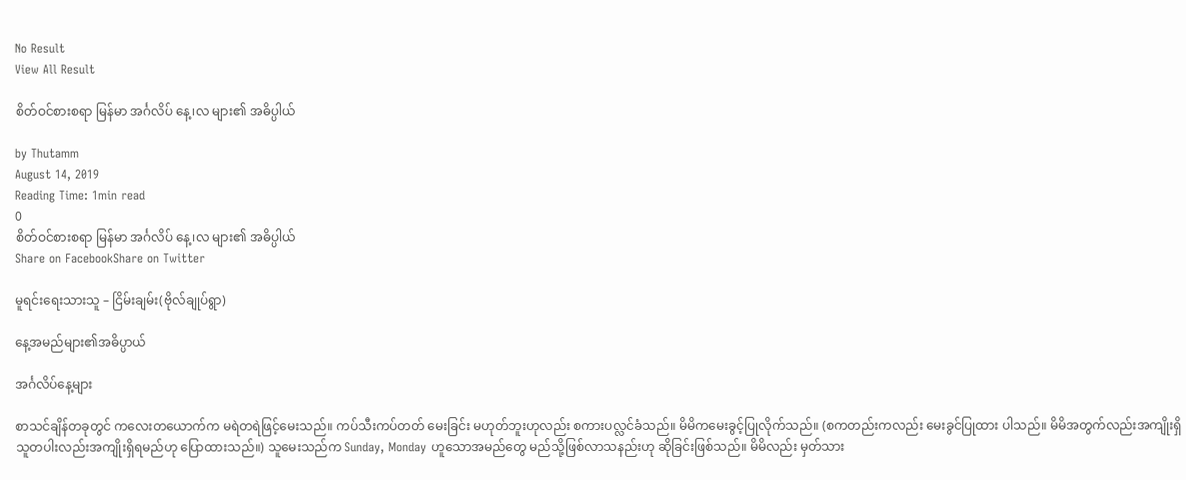No Result
View All Result

စိတ်ဝင်စားစရာ မြန်မာ အင်္ဂလိပ် နေ့၊လ များ၏ အဓိပ္ပါယ်

by Thutamm
August 14, 2019
Reading Time: 1min read
0
စိတ်ဝင်စားစရာ မြန်မာ အင်္ဂလိပ် နေ့၊လ များ၏ အဓိပ္ပါယ်
Share on FacebookShare on Twitter

မူရင်းရေးသားသူ – ငြိမ်းချမ်း(ဗိုလ်ချုပ်ရွာ)

နေ့အမည်များ၏အဓိပ္ပာယ်

အင်္ဂလိပ်နေ့များ

စာသင်ချိန်တခုတွင် ကလေးတယောက်က မရဲတရဲဖြင့်မေးသည်။ ကပ်သီးကပ်တတ် မေးခြင်း မဟုတ်ဘူးဟုလည်း စကားပလ္လင်ခံသည်။ မိမိကမေးခွင့်ပြုလိုက်သည်။ (စကတည်းကလည်း မေးခွင်ပြုထား ပါသည်။ မိမိအတွက်လည်းအကျိုးရှိ သူတပါးလည်းအကျိုးရှိရမည်ဟု ပြောထားသည်။) သူမေးသည်က Sunday, Monday ဟူသောအမည်တွေ မည်သို့ဖြစ်လာသနည်းဟု ဆိုခြင်းဖြစ်သည်။ မိမိလည်း မှတ်သား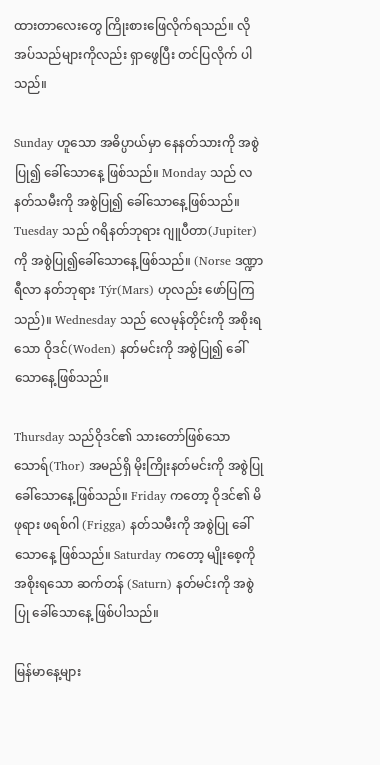ထားတာလေးတွေ ကြိုးစားဖြေလိုက်ရသည်။ လိုအပ်သည်များကိုလည်း ရှာဖွေပြီး တင်ပြလိုက် ပါသည်။

Sunday ဟူသော အဓိပ္ပာယ်မှာ နေနတ်သားကို အစွဲပြု၍ ခေါ်သောနေ့ ဖြစ်သည်။ Monday သည် လနတ်သမီးကို အစွဲပြု၍ ခေါ်သောနေ့ဖြစ်သည်။ Tuesday သည် ဂရိနတ်ဘုရား ဂျူပီတာ(Jupiter)ကို အစွဲပြု၍ခေါ်သောနေ့ဖြစ်သည်။ (Norse ဒဏ္ဍာရီလာ နတ်ဘုရား Týr(Mars) ဟုလည်း ဖော်ပြကြသည်)။ Wednesday သည် လေမုန်တိုင်းကို အစိုးရသော ဝိုဒင်(Woden) နတ်မင်းကို အစွဲပြု၍ ခေါ်သောနေ့ဖြစ်သည်။

Thursday သည်ဝိုဒင်၏ သားတော်ဖြစ်သော သောရ်(Thor) အမည်ရှိ မိုးကြိုးနတ်မင်းကို အစွဲပြုခေါ်သောနေ့ဖြစ်သည်။ Friday ကတော့ ဝိုဒင်၏ မိဖုရား ဖရစ်ဂါ (Frigga) နတ်သမီးကို အစွဲပြု ခေါ်သောနေ့ ဖြစ်သည်။ Saturday ကတော့ မျိုးစေ့ကို အစိုးရသော ဆက်တန် (Saturn) နတ်မင်းကို အစွဲပြု ခေါ်သောနေ့ ဖြစ်ပါသည်။

မြန်မာနေ့များ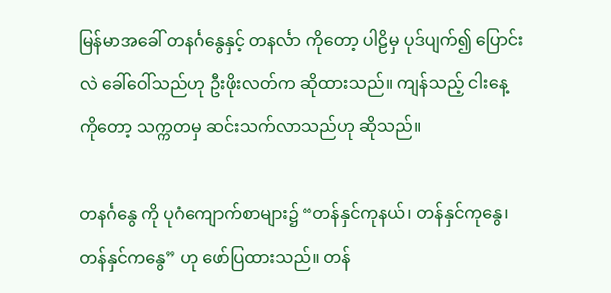မြန်မာအခေါ် တနင်္ဂနွေနှင့် တနင်္လာ ကိုတော့ ပါဠိမှ ပုဒ်ပျက်၍ ပြောင်းလဲ ခေါ်ဝေါ်သည်ဟု ဦးဖိုးလတ်က ဆိုထားသည်။ ကျန်သည့် ငါးနေ့ကိုတော့ သက္ကတမှ ဆင်းသက်လာသည်ဟု ဆိုသည်။

တနင်္ဂနွေ ကို ပုဂံကျောက်စာများ၌ “တန်နှင်ကုနယ်၊ တန်နှင်ကုနွေ၊ တန်နှင်ကနွေ” ဟု ဖော်ပြထားသည်။ တန်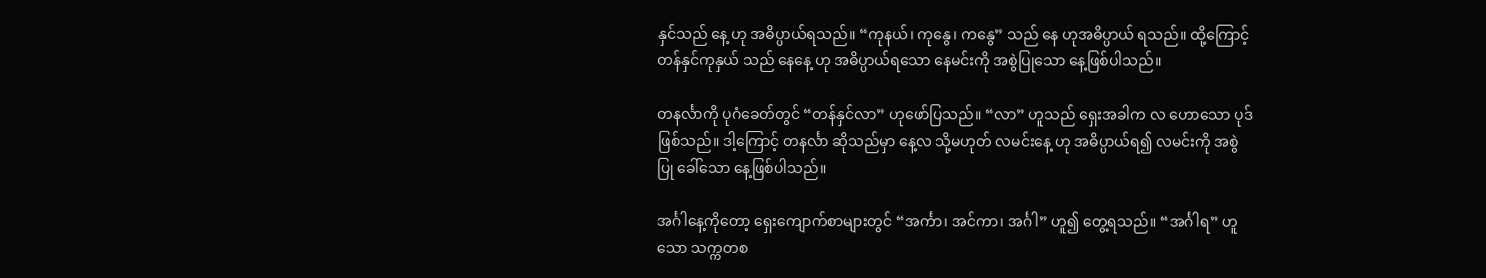နှင်သည် နေ့ ဟု အဓိပ္ပာယ်ရသည်။ “ကုနယ်၊ ကုနွေ၊ ကနွေ” သည် နေ ဟုအဓိပ္ပာယ် ရသည်။ ထို့ကြောင့် တန်နှင်ကုနှယ် သည် နေနေ့ ဟု အဓိပ္ပာယ်ရသော နေမင်းကို အစွဲပြုသော နေ့ဖြစ်ပါသည်။

တနင်္လာကို ပုဂံခေတ်တွင် “တန်နှင်လာ” ဟုဖော်ပြသည်။ “လာ” ဟူသည် ရှေးအခါက လ ဟောသော ပုဒ်ဖြစ်သည်။ ဒါ့ကြောင့် တနင်္လာ ဆိုသည်မှာ နေ့လ သို့မဟုတ် လမင်းနေ့ ဟု အဓိပ္ပာယ်ရ၍ လမင်းကို အစွဲပြု ခေါ်သော နေ့ဖြစ်ပါသည်။

အင်္ဂါနေ့ကိုတော့ ရှေးကျောက်စာများတွင် “အင်္ကာ၊ အင်ကာ၊ အင်္ဂါ” ဟူ၍ တွေ့ရသည်။ “အင်္ဂါရ” ဟူသော သက္ကတစ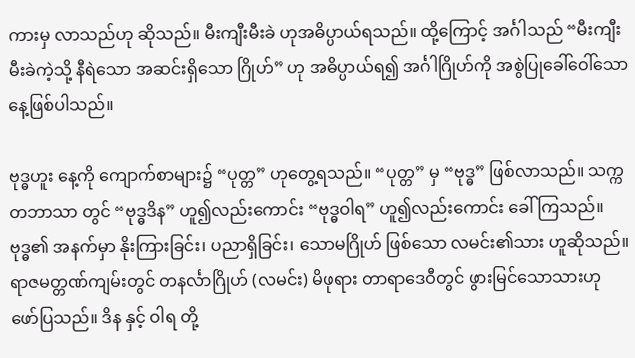ကားမှ လာသည်ဟု ဆိုသည်။ မီးကျီးမီးခဲ ဟုအဓိပ္ပာယ်ရသည်။ ထို့ကြောင့် အင်္ဂါသည် “မီးကျီးမီးခဲကဲ့သို့ နီရဲသော အဆင်းရှိသော ဂြိုဟ်” ဟု အဓိပ္ပာယ်ရ၍ အင်္ဂါဂြိုဟ်ကို အစွဲပြုခေါ်ဝေါ်သော နေ့ဖြစ်ပါသည်။

ဗုဒ္ဓဟူး နေ့ကို ကျောက်စာများ၌ “ပုတ္တ” ဟုတွေ့ရသည်။ “ပုတ္တ” မှ “ဗုဒ္ဓ” ဖြစ်လာသည်။ သက္ကတဘာသာ တွင် “ဗုဒ္ဓဒိန” ဟူ၍လည်းကောင်း “ဗုဒ္ဓဝါရ” ဟူ၍လည်းကောင်း ခေါ်ကြသည်။ ဗုဒ္ဓ၏ အနက်မှာ နိုးကြားခြင်း၊ ပညာရှိခြင်း၊ သောမဂြိုဟ် ဖြစ်သော လမင်း၏သား ဟူဆိုသည်။ ရာဇမတ္တဏ်ကျမ်းတွင် တနင်္လာဂြိုဟ် (လမင်း) မိဖုရား တာရာဒေဝီတွင် ဖွားမြင်သောသားဟု ဖော်ပြသည်။ ဒိန နှင့် ဝါရ တို့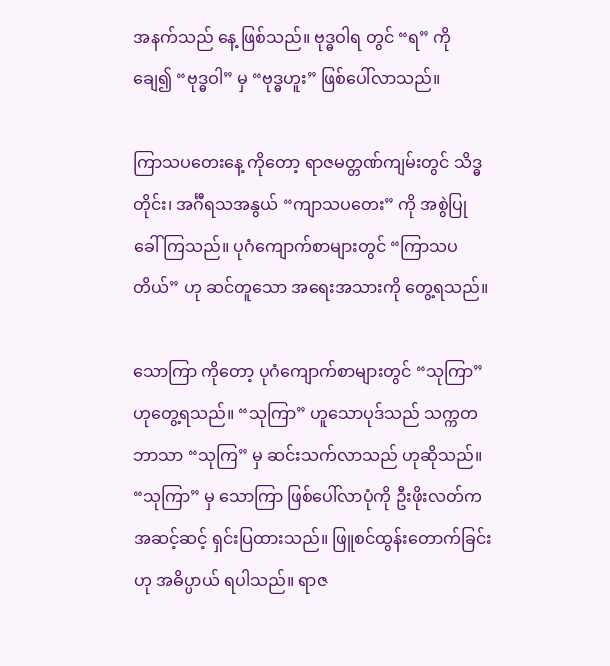အနက်သည် နေ့ ဖြစ်သည်။ ဗုဒ္ဓဝါရ တွင် “ရ” ကို ချေ၍ “ဗုဒ္ဓဝါ” မှ “ဗုဒ္ဓဟူး” ဖြစ်ပေါ်လာသည်။

ကြာသပတေးနေ့ ကိုတော့ ရာဇမတ္တဏ်ကျမ်းတွင် သိဒ္ဓတိုင်း၊ အင်္ဂီရသအနွယ် “ကျာသပတေး” ကို အစွဲပြု ခေါ်ကြသည်။ ပုဂံကျောက်စာများတွင် “ကြာသပတိယ်” ဟု ဆင်တူသော အရေးအသားကို တွေ့ရသည်။

သောကြာ ကိုတော့ ပုဂံကျောက်စာများတွင် “သုကြာ” ဟုတွေ့ရသည်။ “သုကြာ” ဟူသောပုဒ်သည် သက္ကတဘာသာ “သုကြ” မှ ဆင်းသက်လာသည် ဟုဆိုသည်။ “သုကြာ” မှ သောကြာ ဖြစ်ပေါ်လာပုံကို ဦးဖိုးလတ်က အဆင့်ဆင့် ရှင်းပြထားသည်။ ဖြူစင်ထွန်းတောက်ခြင်းဟု အဓိပ္ပာယ် ရပါသည်။ ရာဇ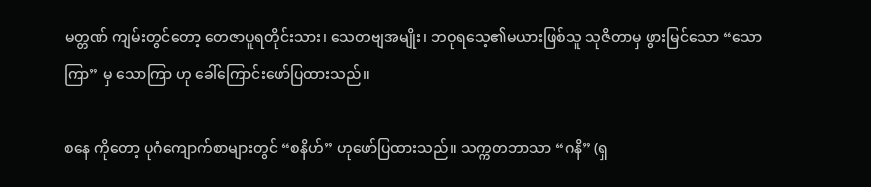မတ္တဏ် ကျမ်းတွင်တော့ တေဇာပူရတိုင်းသား၊ သေတဗျအမျိုး၊ ဘဝုရသေ့၏မယားဖြစ်သူ သုဇိတာမှ ဖွားမြင်သော “သောကြာ” မှ သောကြာ ဟု ခေါ်ကြောင်းဖော်ပြထားသည်။

စနေ ကိုတော့ ပုဂံကျောက်စာများတွင် “စနိဟ်” ဟုဖော်ပြထားသည်။ သက္ကတဘာသာ “ဂနိ” (ရှ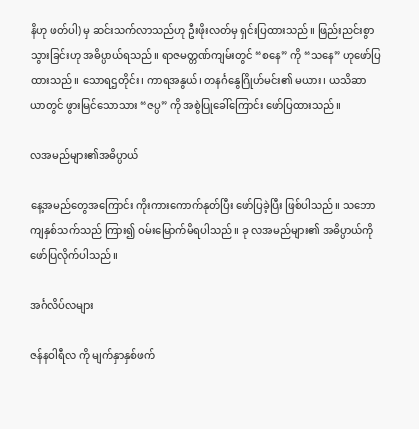နိဟု ဖတ်ပါ) မှ ဆင်းသက်လာသည်ဟု ဦးဖိုးလတ်မှ ရှင်းပြထားသည်။ ဖြည်းညင်းစွာသွားခြင်းဟု အဓိပ္ပာယ်ရသည်။ ရာဇမတ္တဏ်ကျမ်းတွင် “စနေ” ကို “သနေ” ဟုဖော်ပြထားသည်။ သောရဌတိုင်း၊ ကာရအနွယ်၊ တနင်္ဂနွေဂြိုဟ်မင်း၏ မယား၊ ယသိဆာယာတွင် ဖွားမြင်သောသား “ဇပ္ပ” ကို အစွဲပြုခေါ်ကြောင်း ဖော်ပြထားသည်။

လအမည်များ၏အဓိပ္ပာယ်

နေ့အမည်တွေအကြောင်း ကိုးကားကောက်နုတ်ပြီး ဖော်ပြခဲ့ပြီး ဖြစ်ပါသည်။ သဘောကျနှစ်သက်သည် ကြား၍ ဝမ်းမြောက်မိရပါသည်။ ခု လအမည်များ၏ အဓိပ္ပာယ်ကို ဖော်ပြလိုက်ပါသည်။

အင်္ဂလိပ်လများ

ဇန်နဝါရီလ ကို မျက်နှာနှစ်ဖက်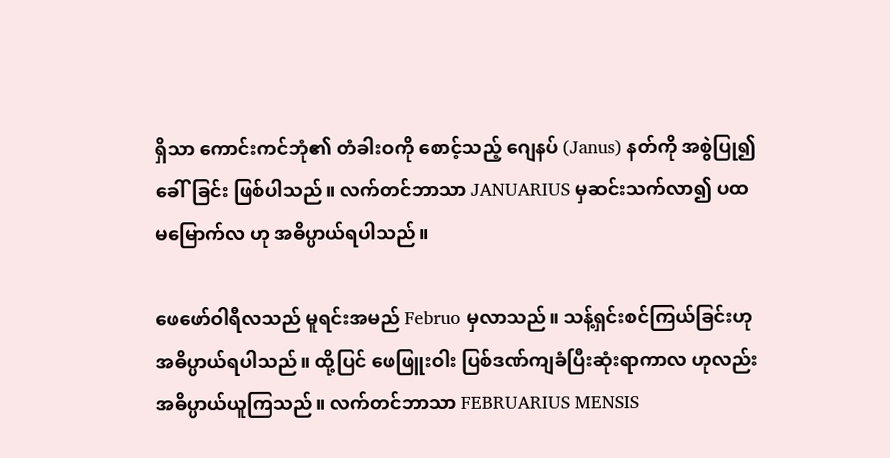ရှိသာ ကောင်းကင်ဘုံ၏ တံခါးဝကို စောင့်သည့် ဂျေနပ် (Janus) နတ်ကို အစွဲပြု၍ ခေါ်ခြင်း ဖြစ်ပါသည်။ လက်တင်ဘာသာ JANUARIUS မှဆင်းသက်လာ၍ ပထမမြောက်လ ဟု အဓိပ္ပာယ်ရပါသည်။

ဖေဖော်ဝါရီလသည် မူရင်းအမည် Februo မှလာသည်။ သန့်ရှင်းစင်ကြယ်ခြင်းဟု အဓိပ္ပာယ်ရပါသည်။ ထို့ပြင် ဖေဖြူးဝါး ပြစ်ဒဏ်ကျခံပြီးဆုံးရာကာလ ဟုလည်း အဓိပ္ပာယ်ယူကြသည်။ လက်တင်ဘာသာ FEBRUARIUS MENSIS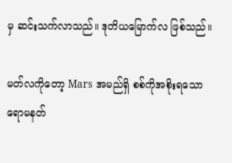မှ ဆင်းသက်လာသည်။ ဒုတိယမြောက်လ ဖြစ်သည်။

မတ်လကိုတော့ Mars အမည်ရှိ စစ်ကိုအစိုးရသော ရောမနတ်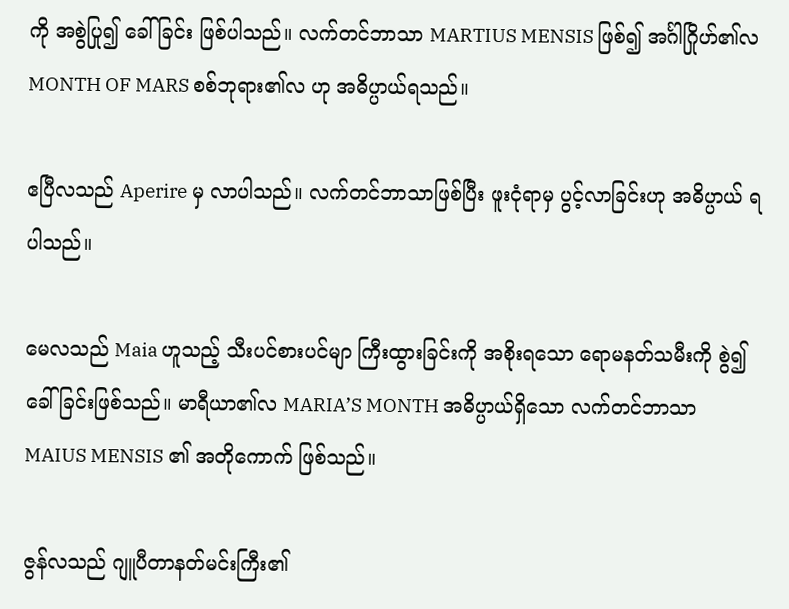ကို အစွဲပြု၍ ခေါ်ခြင်း ဖြစ်ပါသည်။ လက်တင်ဘာသာ MARTIUS MENSIS ဖြစ်၍ အင်္ဂါဂြိုဟ်၏လ MONTH OF MARS စစ်ဘုရား၏လ ဟု အဓိပ္ပာယ်ရသည်။

ဧပြီလသည် Aperire မှ လာပါသည်။ လက်တင်ဘာသာဖြစ်ပြီး ဖူးငုံရာမှ ပွင့်လာခြင်းဟု အဓိပ္ပာယ် ရပါသည်။

မေလသည် Maia ဟူသည့် သီးပင်စားပင်မျာ ကြီးထွားခြင်းကို အစိုးရသော ရောမနတ်သမီးကို စွဲ၍ ခေါ်ခြင်းဖြစ်သည်။ မာရီယာ၏လ MARIA’S MONTH အဓိပ္ပာယ်ရှိသော လက်တင်ဘာသာ MAIUS MENSIS ၏ အတိုကောက် ဖြစ်သည်။

ဇွန်လသည် ဂျူပီတာနတ်မင်းကြီး၏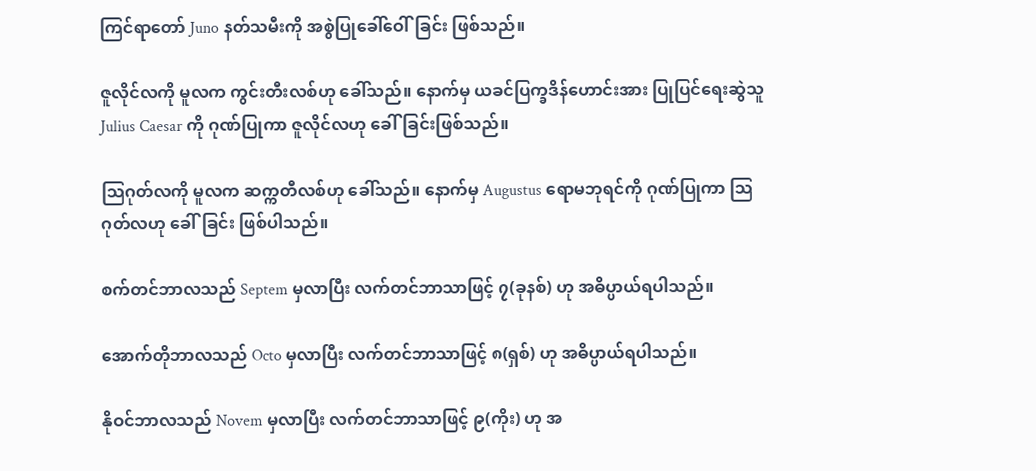ကြင်ရာတော် Juno နတ်သမီးကို အစွဲပြုခေါ်ဝေါ်ခြင်း ဖြစ်သည်။

ဇူလိုင်လကို မူလက ကွင်းတီးလစ်ဟု ခေါ်သည်။ နောက်မှ ယခင်ပြက္ခဒိန်ဟောင်းအား ပြုပြင်ရေးဆွဲသူ Julius Caesar ကို ဂုဏ်ပြုကာ ဇူလိုင်လဟု ခေါ်ခြင်းဖြစ်သည်။

သြဂုတ်လကို မူလက ဆက္ကတီလစ်ဟု ခေါ်သည်။ နောက်မှ Augustus ရောမဘုရင်ကို ဂုဏ်ပြုကာ သြဂုတ်လဟု ခေါ်ခြင်း ဖြစ်ပါသည်။

စက်တင်ဘာလသည် Septem မှလာပြီး လက်တင်ဘာသာဖြင့် ၇(ခုနစ်) ဟု အဓိပ္ပာယ်ရပါသည်။

အောက်တိုဘာလသည် Octo မှလာပြီး လက်တင်ဘာသာဖြင့် ၈(ရှစ်) ဟု အဓိပ္ပာယ်ရပါသည်။

နိုဝင်ဘာလသည် Novem မှလာပြီး လက်တင်ဘာသာဖြင့် ၉(ကိုး) ဟု အ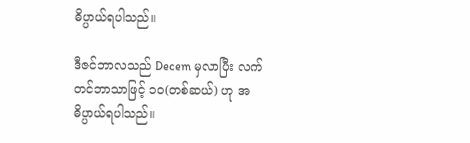ဓိပ္ပာယ်ရပါသည်။

ဒီဇင်ဘာလသည် Decem မှလာပြီး လက်တင်ဘာသာဖြင့် ၁၀(တစ်ဆယ်) ဟု အဓိပ္ပာယ်ရပါသည်။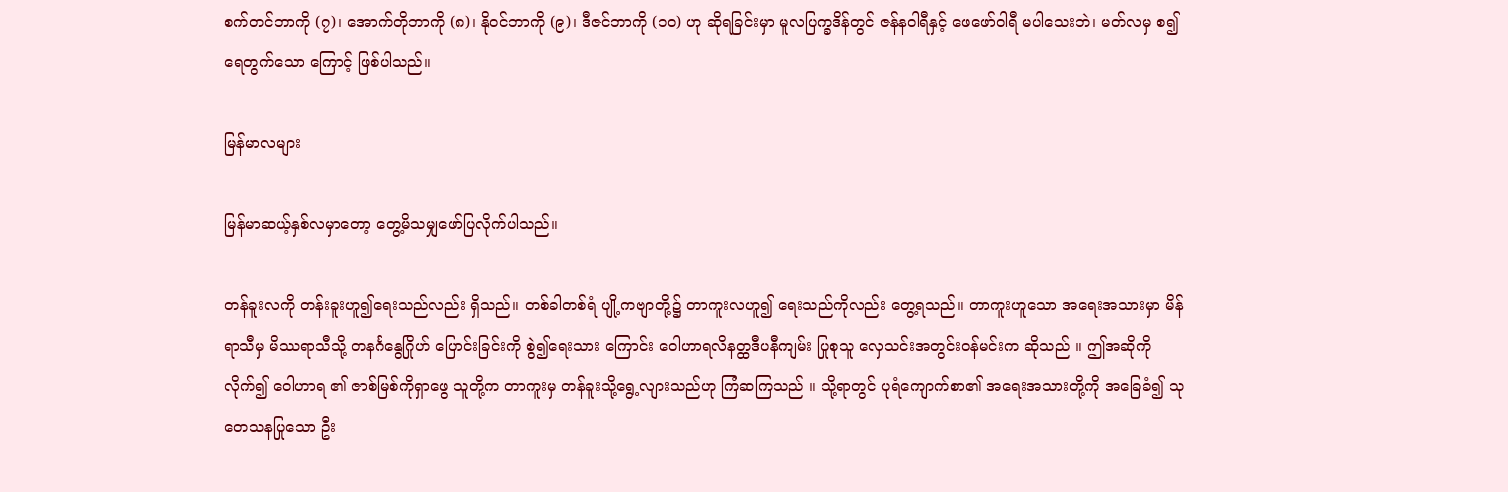စက်တင်ဘာကို (၇)၊ အောက်တိုဘာကို (၈)၊ နိုဝင်ဘာကို (၉)၊ ဒီဇင်ဘာကို (၁၀) ဟု ဆိုရခြင်းမှာ မူလပြက္ခဒိန်တွင် ဇန်နဝါရီနှင့် ဖေဖော်ဝါရီ မပါသေးဘဲ၊ မတ်လမှ စ၍ ရေတွက်သော ကြောင့် ဖြစ်ပါသည်။

မြန်မာလများ

မြန်မာဆယ့်နှစ်လမှာတော့ တွေ့မိသမျှဖော်ပြလိုက်ပါသည်။

တန်ခူးလကို တန်းခူးဟူ၍ရေးသည်လည်း ရှိသည်။ တစ်ခါတစ်ရံ ပျို့ကဗျာတို့၌ တာကူးလဟူ၍ ရေးသည်ကိုလည်း တွေ့ရသည်။ တာကူးဟူသော အရေးအသားမှာ မိန်ရာသီမှ မိဿရာသီသို့ တနင်္ဂနွေဂြိုဟ် ပြောင်းခြင်းကို စွဲ၍ရေးသား ကြောင်း ဝေါဟာရလိနတ္ထဒီပနီကျမ်း ပြုစုသူ လှေသင်းအတွင်းဝန်မင်းက ဆိုသည် ။ ဤအဆိုကိုလိုက်၍ ဝေါဟာရ ၏ ဇာစ်မြစ်ကိုရှာဖွေ သူတို့က တာကူးမှ တန်ခူးသို့ရွေ့လျားသည်ဟု ကြံဆကြသည် ။ သို့ရာတွင် ပုရံကျောက်စာ၏ အရေးအသားတို့ကို အခြေခံ၍ သုတေသနပြုသော ဦး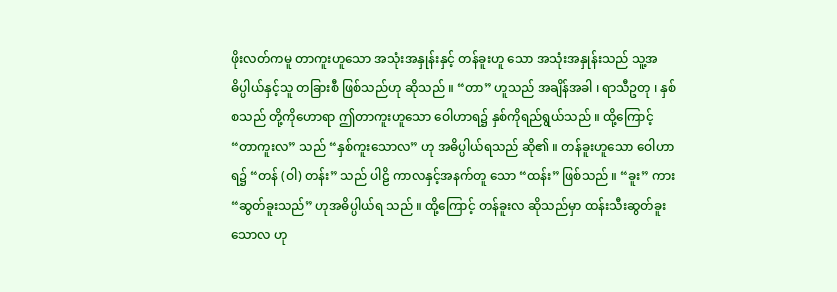ဖိုးလတ်ကမူ တာကူးဟူသော အသုံးအနှုန်းနှင့် တန်ခူးဟူ သော အသုံးအနှုန်းသည် သူ့အဓိပ္ပါယ်နှင့်သူ တခြားစီ ဖြစ်သည်ဟု ဆိုသည် ။ “တာ” ဟူသည် အချိန်အခါ ၊ ရာသီဥတု ၊ နှစ်စသည် တို့ကိုဟောရာ ဤတာကူးဟူသော ဝေါဟာရ၌ နှစ်ကိုရည်ရွယ်သည် ။ ထို့ကြောင့် “တာကူးလ” သည် “နှစ်ကူးသောလ” ဟု အဓိပ္ပါယ်ရသည် ဆို၏ ။ တန်ခူးဟူသော ဝေါဟာရ၌ “တန် (ဝါ) တန်း” သည် ပါဠိ ကာလနှင့်အနက်တူ သော “ထန်း” ဖြစ်သည် ။ “ခူး” ကား “ဆွတ်ခူးသည်” ဟုအဓိပ္ပါယ်ရ သည် ။ ထို့ကြောင့် တန်ခူးလ ဆိုသည်မှာ ထန်းသီးဆွတ်ခူးသောလ ဟု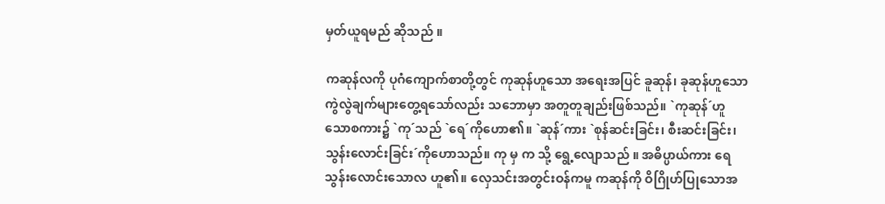မှတ်ယူရမည် ဆိုသည် ။

ကဆုန်လကို ပုဂံကျောက်စာတို့တွင် ကုဆုန်ဟူသော အရေးအပြင် ခူဆုန်၊ ခုဆုန်ဟူသော ကွဲလွဲချက်များတွေ့ရသော်လည်း သဘောမှာ အတူတူချည်းဖြစ်သည်။ `ကုဆုန်´ဟူသောစကား၌ `ကု´သည် `ရေ´ကိုဟော၏။ `ဆုန်´ကား `စုန်ဆင်းခြင်း၊ စီးဆင်းခြင်း၊ သွန်းလောင်းခြင်း´ကိုဟောသည်။ ကု မှ က သို့ ရွေ့လျောသည် ။ အဓိပ္ပာယ်ကား ရေသွန်းလောင်းသောလ ဟူ၏။ လှေသင်းအတွင်းဝန်ကမူ ကဆုန်ကို ဝိဂြိုဟ်ပြုသောအ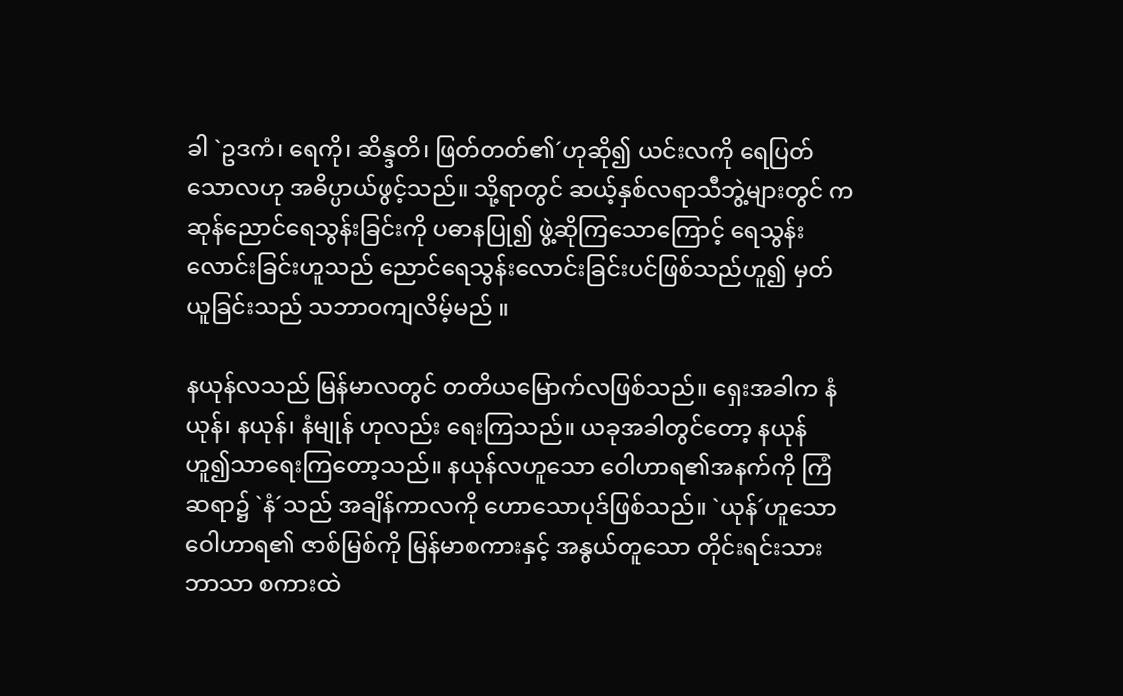ခါ `ဥဒကံ၊ ရေကို၊ ဆိန္ဒတိ၊ ဖြတ်တတ်၏´ဟုဆို၍ ယင်းလကို ရေပြတ်သောလဟု အဓိပ္ပာယ်ဖွင့်သည်။ သို့ရာတွင် ဆယ့်နှစ်လရာသီဘွဲ့များတွင် ကဆုန်ညောင်ရေသွန်းခြင်းကို ပဓာနပြု၍ ဖွဲ့ဆိုကြသောကြောင့် ရေသွန်းလောင်းခြင်းဟူသည် ညောင်ရေသွန်းလောင်းခြင်းပင်ဖြစ်သည်ဟူ၍ မှတ်ယူခြင်းသည် သဘာဝကျလိမ့်မည် ။

နယုန်လသည် မြန်မာလတွင် တတိယမြောက်လဖြစ်သည်။ ရှေးအခါက နံယုန်၊ နယုန်၊ နံမျုန် ဟုလည်း ရေးကြသည်။ ယခုအခါတွင်တော့ နယုန် ဟူ၍သာရေးကြတော့သည်။ နယုန်လဟူသော ဝေါဟာရ၏အနက်ကို ကြံဆရာ၌ `နံ´သည် အချိန်ကာလကို ဟောသောပုဒ်ဖြစ်သည်။ `ယုန်´ဟူသော ဝေါဟာရ၏ ဇာစ်မြစ်ကို မြန်မာစကားနှင့် အနွယ်တူသော တိုင်းရင်းသားဘာသာ စကားထဲ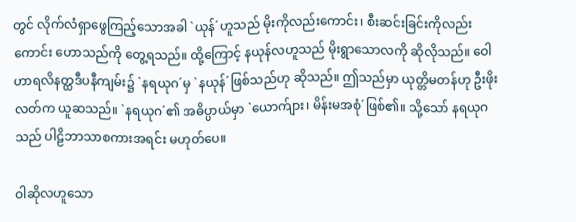တွင် လိုက်လံရှာဖွေကြည့်သောအခါ `ယုန်´ဟူသည် မိုးကိုလည်းကောင်း၊ စီးဆင်းခြင်းကိုလည်းကောင်း ဟောသည်ကို တွေ့ရသည်။ ထို့ကြောင့် နယုန်လဟူသည် မိုးရွာသောလကို ဆိုလိုသည်။ ဝေါဟာရလိနတ္ထဒီပနီကျမ်း၌ `နရယုဂ´မှ `နယုန်´ဖြစ်သည်ဟု ဆိုသည်။ ဤသည်မှာ ယုတ္တိမတန်ဟု ဦးဖိုးလတ်က ယူဆသည်။ `နရယုဂ´၏ အဓိပ္ပာယ်မှာ `ယောက်ျား၊ မိန်းမအစုံ´ဖြစ်၏။ သို့သော် နရယုဂသည် ပါဠိဘာသာစကားအရင်း မဟုတ်ပေ။

ဝါဆိုလဟူသော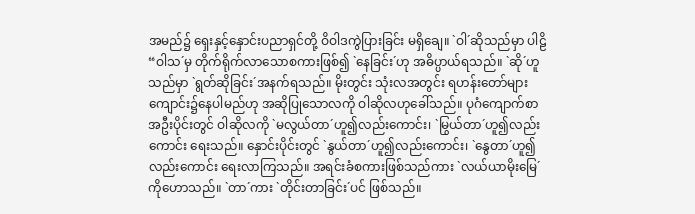အမည်၌ ရှေးနှင့်နှောင်းပညာရှင်တို့ ဝိဝါဒကွဲပြားခြင်း မရှိချေ။ `ဝါ´ဆိုသည်မှာ ပါဠိ “ဝါသ´မှ တိုက်ရိုက်လာသောစကားဖြစ်၍ `နေခြင်း´ဟု အဓိပ္ပာယ်ရသည်။ `ဆို´ဟူသည်မှာ `ရွတ်ဆိုခြင်း´အနက်ရသည်။ မိုးတွင်း သုံးလအတွင်း ရဟန်းတော်များ ကျောင်း၌နေပါမည်ဟု အဆိုပြုသောလကို ဝါဆိုလဟုခေါ်သည်။ ပုဂံကျောက်စာ အဦးပိုင်းတွင် ဝါဆိုလကို `မလွယ်တာ´ဟူ၍လည်းကောင်း၊ `မြွယ်တာ´ဟူ၍လည်းကောင်း ရေးသည်။ နှောင်းပိုင်းတွင် `နွယ်တာ´ဟူ၍လည်းကောင်း၊ `နွေတာ´ဟူ၍လည်းကောင်း ရေးလာကြသည်။ အရင်းခံစကားဖြစ်သည်ကား `လယ်ယာမိုးမြေ´ကိုဟောသည်။ `တာ´ကား `တိုင်းတာခြင်း´ပင် ဖြစ်သည်။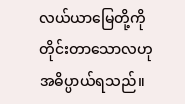လယ်ယာမြေတို့ကို တိုင်းတာသောလဟု အဓိပ္ပာယ်ရသည်။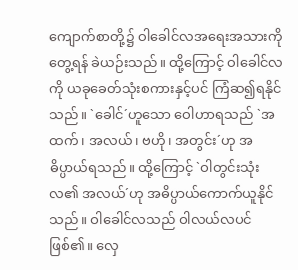ကျောက်စာတို့၌ ဝါခေါင်လအရေးအသားကိုတွေ့ရန် ခဲယဉ်းသည်။ ထို့ကြောင့် ဝါခေါင်လကို ယခုခေတ်သုံးစကားနှင့်ပင် ကြံဆ၍ရနိုင်သည်။ `ခေါင်´ဟူသော ဝေါဟာရသည် `အထက်၊ အလယ်၊ ဗဟို၊ အတွင်း´ဟု အဓိပ္ပာယ်ရသည်။ ထို့ကြောင့် `ဝါတွင်းသုံးလ၏ အလယ်´ဟု အဓိပ္ပာယ်ကောက်ယူနိုင်သည်။ ဝါခေါင်လသည် ဝါလယ်လပင်ဖြစ်၏။ လှေ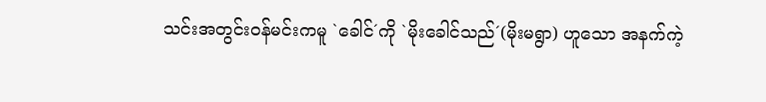သင်းအတွင်းဝန်မင်းကမူ `ခေါင်´ကို `မိုးခေါင်သည်´(မိုးမရွာ) ဟူသော အနက်ကဲ့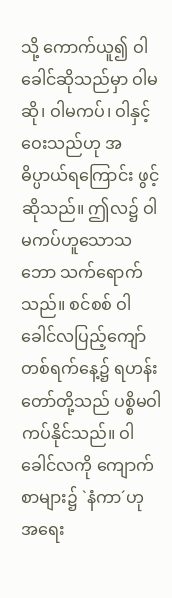သို့ ကောက်ယူ၍ ဝါခေါင်ဆိုသည်မှာ ဝါမဆို၊ ဝါမကပ်၊ ဝါနှင့်ဝေးသည်ဟု အဓိပ္ပာယ်ရကြောင်း ဖွင့်ဆိုသည်။ ဤလ၌ ဝါမကပ်ဟူသောသဘော သက်ရောက်သည်။ စင်စစ် ဝါခေါင်လပြည့်ကျော် တစ်ရက်နေ့၌ ရဟန်းတော်တို့သည် ပစ္စိမဝါ ကပ်နိုင်သည်။ ဝါခေါင်လကို ကျောက်စာများ၌ `နံကာ´ဟု အရေး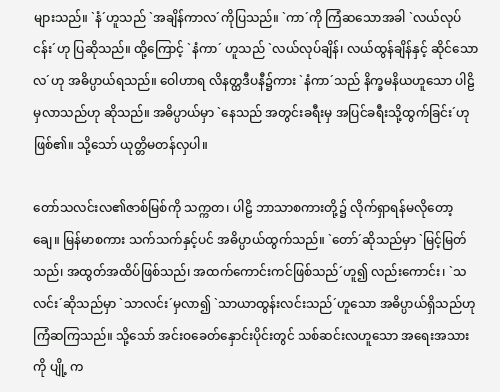များသည်။ `နံ´ဟူသည် `အချိန်ကာလ´ကိုပြသည်။ `ကာ´ကို ကြံဆသောအခါ `လယ်လုပ်ငန်း´ဟု ပြဆိုသည်။ ထို့ကြောင့် `နံကာ´ ဟူသည် `လယ်လုပ်ချိန်၊ လယ်ထွန်ချိန်နှင့် ဆိုင်သော လ´ဟု အဓိပ္ပာယ်ရသည်။ ဝေါဟာရ လိနတ္ထဒီပနီ၌ကား `နံကာ´သည် နိက္ခမနိယဟူသော ပါဠိမှလာသည်ဟု ဆိုသည်။ အဓိပ္ပာယ်မှာ `နေသည် အတွင်းခရီးမှ အပြင်ခရီးသို့ထွက်ခြင်း´ဟု ဖြစ်၏။ သို့သော် ယုတ္တိမတန်လှပါ။

တော်သလင်းလ၏ဇာစ်မြစ်ကို သက္ကတ၊ ပါဠိ ဘာသာစကားတို့၌ လိုက်ရှာရန်မလိုတော့ချေ။ မြန်မာစကား သက်သက်နှင့်ပင် အဓိပ္ပာယ်ထွက်သည်။ `တော်´ဆိုသည်မှာ `မြင့်မြတ်သည်၊ အထွတ်အထိပ်ဖြစ်သည်၊ အထက်ကောင်းကင်ဖြစ်သည်´ဟူ၍ လည်းကောင်း၊ `သလင်း´ဆိုသည်မှာ `သာလင်း´မှလာ၍ `သာယာထွန်းလင်းသည်´ဟူသော အဓိပ္ပာယ်ရှိသည်ဟု ကြံဆကြသည်။ သို့သော် အင်းဝခေတ်နှောင်းပိုင်းတွင် သစ်ဆင်းလဟူသော အရေးအသားကို ပျို့ က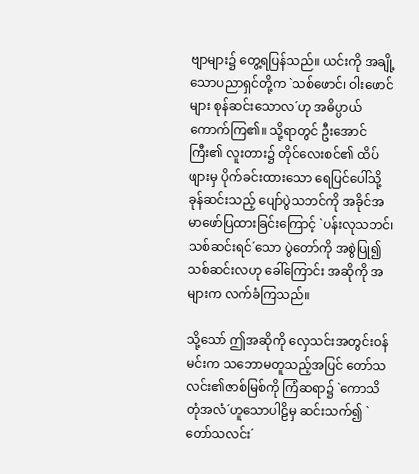ဗျာများ၌ တွေ့ရပြန်သည်။ ယင်းကို အချို့သောပညာရှင်တို့က `သစ်ဖောင်၊ ဝါးဖောင်များ စုန်ဆင်းသောလ´ဟု အဓိပ္ပာယ်ကောက်ကြ၏။ သို့ရာတွင် ဦးအောင်ကြီး၏ လူးတား၌ တိုင်လေးစင်၏ ထိပ်ဖျားမှ ပိုက်ခင်းထားသော ရေပြင်ပေါ်သို့ ခုန်ဆင်းသည့် ပျော်ပွဲသဘင်ကို အခိုင်အမာဖော်ပြထားခြင်းကြောင့် `ပန်းလုသဘင်၊ သစ်ဆင်းရင်´သော ပွဲတော်ကို အစွဲပြု၍ သစ်ဆင်းလဟု ခေါ်ကြောင်း အဆိုကို အများက လက်ခံကြသည်။

သို့သော် ဤအဆိုကို လှေသင်းအတွင်းဝန်မင်းက သဘောမတူသည့်အပြင် တော်သလင်း၏ဇာစ်မြစ်ကို ကြံဆရာ၌ `ကောသိတုံအလံ´ဟူသောပါဠိမှ ဆင်းသက်၍ `တော်သလင်း´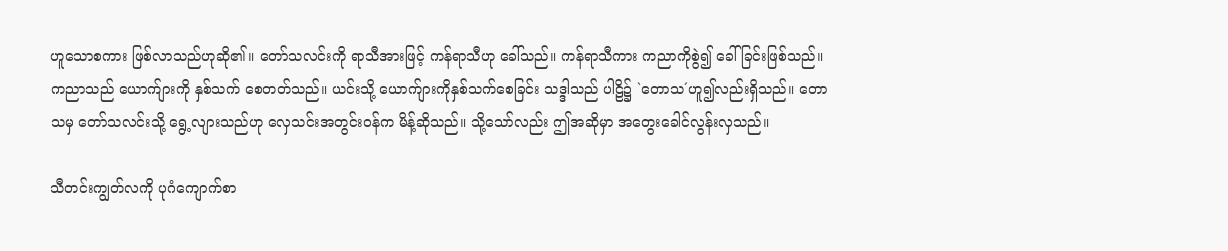ဟူသောစကား ဖြစ်လာသည်ဟုဆို၏။ တော်သလင်းကို ရာသီအားဖြင့် ကန်ရာသီဟု ခေါ်သည်။ ကန်ရာသီကား ကညာကိုစွဲ၍ ခေါ်ခြင်းဖြစ်သည်။ ကညာသည် ယောက်ျားကို နှစ်သက် စေတတ်သည်။ ယင်းသို့ ယောက်ျားကိုနှစ်သက်စေခြင်း သဒ္ဒါသည် ပါဠိ၌ `တောသ´ဟူ၍လည်းရှိသည်။ တောသမှ တော်သလင်းသို့ ရွေ့လျားသည်ဟု လှေသင်းအတွင်းဝန်က မိန့်ဆိုသည်။ သို့သော်လည်း ဤအဆိုမှာ အတွေးခေါင်လွန်းလှသည်။

သီတင်းကျွတ်လကို ပုဂံကျောက်စာ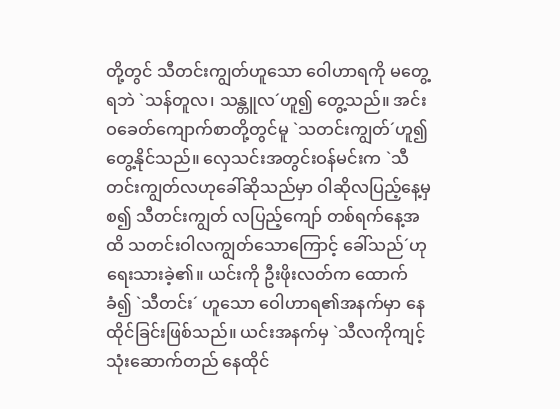တို့တွင် သီတင်းကျွတ်ဟူသော ဝေါဟာရကို မတွေ့ရဘဲ `သန်တူလ၊ သန္တူလ´ဟူ၍ တွေ့သည်။ အင်းဝခေတ်ကျောက်စာတို့တွင်မူ `သတင်းကျွတ်´ဟူ၍တွေ့နိုင်သည်။ လှေသင်းအတွင်းဝန်မင်းက `သီတင်းကျွတ်လဟုခေါ်ဆိုသည်မှာ ဝါဆိုလပြည့်နေ့မှစ၍ သီတင်းကျွတ် လပြည့်ကျော် တစ်ရက်နေ့အထိ သတင်းဝါလကျွတ်သောကြောင့် ခေါ်သည်´ဟု ရေးသားခဲ့၏။ ယင်းကို ဦးဖိုးလတ်က ထောက်ခံ၍ `သီတင်း´ ဟူသော ဝေါဟာရ၏အနက်မှာ နေထိုင်ခြင်းဖြစ်သည်။ ယင်းအနက်မှ `သီလကိုကျင့်သုံးဆောက်တည် နေထိုင်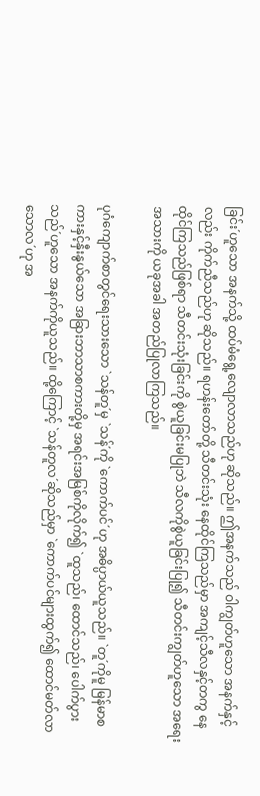ခြင်း´ဟူသော အနက်သို့ ထပ်မံရွေ့လျောလာသည်ဟု ဆိုသည်။ ဤအနက်သည် ဝါကျွတ်ဟူသော အနက်နှင့်လည်း ကိုက်ညီသည်ဟု ဆိုသည်။ ရဟန်းတော်တို့ သီတင်းသုံး နေထိုင်ကြသည်မှာ အကျင့်သီလနှင့်တကွ နေထိုင်ကြသည်ဖြစ်ရာ သီတင်းသုံးခြင်းကို စွဲယူခြင်းမပြုဘဲ သီလကိုစွဲယူခြင်းပြု၍ သီတင်းကျွတ်ဟူသော အရေးအသားကို ယခုအခါ အတည်ပြုလာကြသည်။

ပုဂံကျောက်စာတွင်ရေးသားသော `သန်တူ´မှ `သန်´ကို `ကောက်ပင်´ဟု အဓိပ္ပာယ်ယူသည်။ `တူ´ကိုမူ မြန်မာစကားနှင့်နှီးနွယ်သော အခြားဘာသာစကားတို့မှ အရင်းအမြစ်ကိုလိုက်၍ `ထူသည်၊ ထောင်သည်၊ ပေါက်ပွားသည်´ဟူသော အနက်ကိုယူသည်။ ထို့ကြောင့် `သန်တူလ´ဆိုသည်မှာ `ကောက်ပင်များထွက်၍ ထောင်မတ်လာသောလ´ဟု အ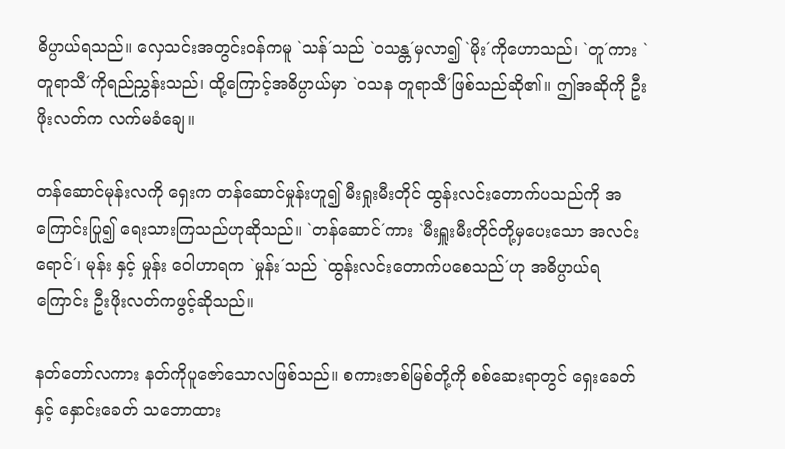ဓိပ္ပာယ်ရသည်။ လှေသင်းအတွင်းဝန်ကမူ `သန်´သည် `ဝသန္တ´မှလာ၍ `မိုး´ကိုဟောသည်၊ `တူ´ကား `တူရာသီ´ကိုရည်ညွှန်းသည်၊ ထို့ကြောင့်အဓိပ္ပာယ်မှာ `ဝသန တူရာသီ´ဖြစ်သည်ဆို၏။ ဤအဆိုကို ဦးဖိုးလတ်က လက်မခံချေ။

တန်ဆောင်မုန်းလကို ရှေးက တန်ဆောင်မှုန်းဟူ၍ မီးရှုးမီးတိုင် ထွန်းလင်းတောက်ပသည်ကို အကြောင်းပြု၍ ရေးသားကြသည်ဟုဆိုသည်။ `တန်ဆောင်´ကား `မီးရှူးမီးတိုင်တို့မှပေးသော အလင်းရောင်´၊ မုန်း နှင့် မှုန်း ဝေါဟာရက `မှုန်း´သည် `ထွန်းလင်းတောက်ပစေသည်´ဟု အဓိပ္ပာယ်ရကြောင်း ဦးဖိုးလတ်ကဖွင့်ဆိုသည်။

နတ်တော်လကား နတ်ကိုပူဇော်သောလဖြစ်သည်။ စကားဇာစ်မြစ်တို့ကို စစ်ဆေးရာတွင် ရှေးခေတ်နှင့် နှောင်းခေတ် သဘောထား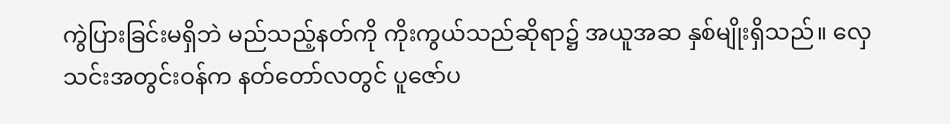ကွဲပြားခြင်းမရှိဘဲ မည်သည့်နတ်ကို ကိုးကွယ်သည်ဆိုရာ၌ အယူအဆ နှစ်မျိုးရှိသည်။ လှေသင်းအတွင်းဝန်က နတ်တော်လတွင် ပူဇော်ပ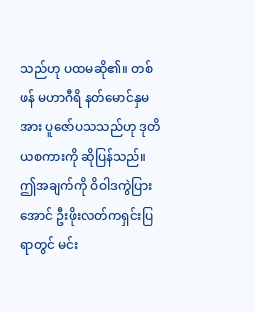သည်ဟု ပထမဆို၏။ တစ်ဖန် မဟာဂီရိ နတ်မောင်နှမအား ပူဇော်ပသသည်ဟု ဒုတိယစကားကို ဆိုပြန်သည်။ ဤအချက်ကို ဝိဝါဒကွဲပြားအောင် ဦးဖိုးလတ်ကရှင်းပြရာတွင် မင်း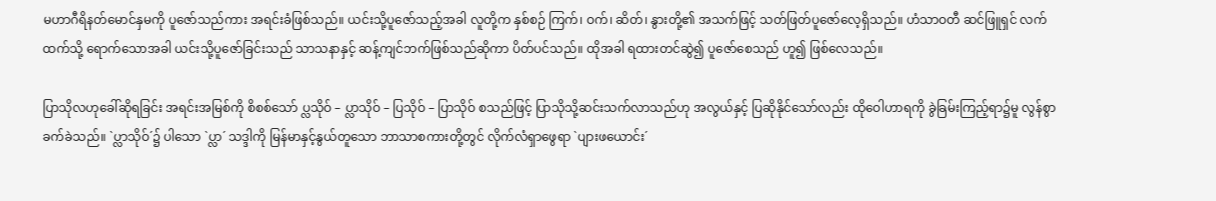မဟာဂီရိနတ်မောင်နှမကို ပူဇော်သည်ကား အရင်းခံဖြစ်သည်။ ယင်းသို့ပူဇော်သည့်အခါ လူတို့က နှစ်စဉ် ကြက်၊ ဝက်၊ ဆိတ်၊ နွားတို့၏ အသက်ဖြင့် သတ်ဖြတ်ပူဇော်လေ့ရှိသည်။ ဟံသာဝတီ ဆင်ဖြူရှင် လက်ထက်သို့ ရောက်သောအခါ ယင်းသို့ပူဇော်ခြင်းသည် သာသနာနှင့် ဆန့်ကျင်ဘက်ဖြစ်သည်ဆိုကာ ပိတ်ပင်သည်။ ထိုအခါ ရထားတင်ဆွဲ၍ ပူဇော်စေသည် ဟူ၍ ဖြစ်လေသည်။

ပြာသိုလဟုခေါ်ဆိုရခြင်း အရင်းအမြစ်ကို စိစစ်သော် ပ္လသိုဝ် – ပ္လာသိုဝ် – ပြသိုဝ် – ပြာသိုဝ် စသည်ဖြင့် ပြာသိုသို့ဆင်းသက်လာသည်ဟု အလွယ်နှင့် ပြဆိုနိုင်သော်လည်း ထိုဝေါဟာရကို ခွဲခြမ်းကြည့်ရာ၌မူ လွန်စွာ ခက်ခဲသည်။ `ပ္လာသိုဝ်´၌ ပါသော `ပ္လာ´ သဒ္ဒါကို မြန်မာနှင့်နွယ်တူသော ဘာသာစကားတို့တွင် လိုက်လံရှာဖွေရာ `ပျားဖယောင်း´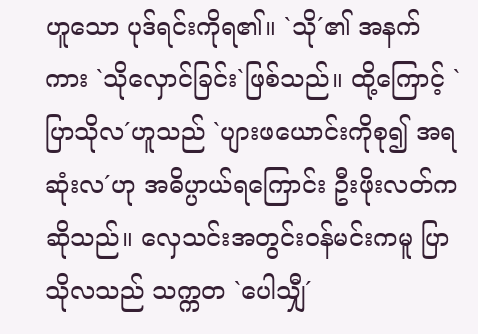ဟူသော ပုဒ်ရင်းကိုရ၏။ `သို´၏ အနက်ကား `သိုလှောင်ခြင်း`ဖြစ်သည်။ ထို့ကြောင့် `ပြာသိုလ´ဟူသည် `ပျားဖယောင်းကိုစု၍ အရဆုံးလ´ဟု အဓိပ္ပာယ်ရကြောင်း ဦးဖိုးလတ်က ဆိုသည်။ လှေသင်းအတွင်းဝန်မင်းကမူ ပြာသိုလသည် သက္ကတ `ပေါသျှီ´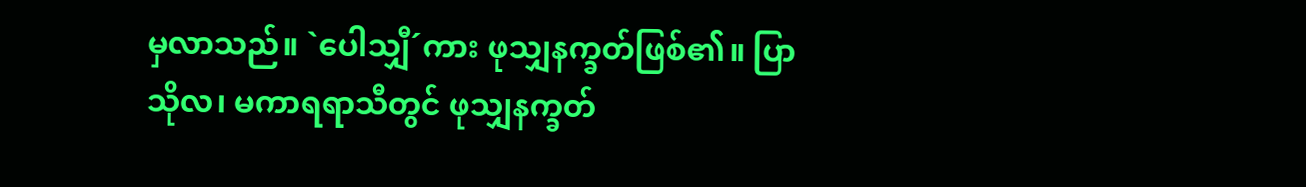မှလာသည်။ `ပေါသျှီ´ကား ဖုသျှနက္ခတ်ဖြစ်၏။ ပြာသိုလ၊ မကာရရာသီတွင် ဖုသျှနက္ခတ်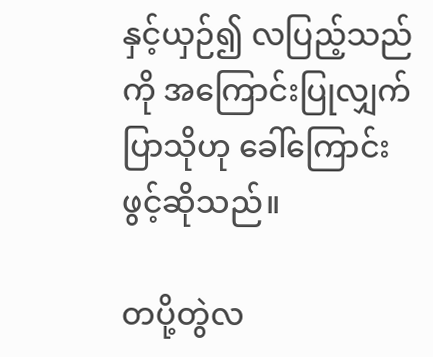နှင့်ယှဉ်၍ လပြည့်သည်ကို အကြောင်းပြုလျှက် ပြာသိုဟု ခေါ်ကြောင်းဖွင့်ဆိုသည်။

တပို့တွဲလ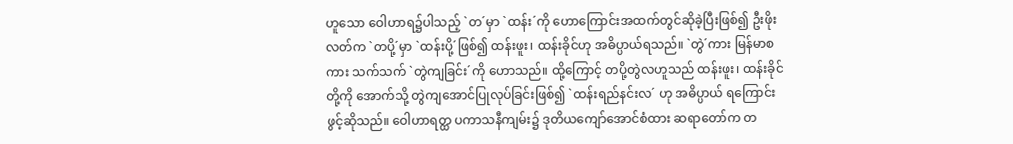ဟူသော ဝေါဟာရ၌ပါသည့် `တ´မှာ `ထန်း´ကို ဟောကြောင်းအထက်တွင်ဆိုခဲ့ပြီးဖြစ်၍ ဦးဖိုးလတ်က `တပို့´မှာ `ထန်းပို့´ဖြစ်၍ ထန်းဖူး၊ ထန်းခိုင်ဟု အဓိပ္ပာယ်ရသည်။ `တွဲ´ကား မြန်မာစကား သက်သက် `တွဲကျခြင်း´ကို ဟောသည်။ ထို့ကြောင့် တပို့တွဲလဟူသည် ထန်းဖူး၊ ထန်းခိုင်တို့ကို အောက်သို့ တွဲကျအောင်ပြုလုပ်ခြင်းဖြစ်၍ `ထန်းရည်နင်းလ´ ဟု အဓိပ္ပာယ် ရကြောင်းဖွင့်ဆိုသည်။ ဝေါဟာရတ္ထ ပကာသနီကျမ်း၌ ဒုတိယကျော်အောင်စံထား ဆရာတော်က တ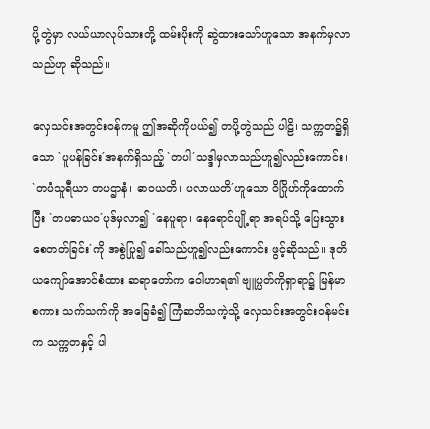ပို့တွဲမှာ လယ်ယာလုပ်သားတို့ ထမ်းပိုးကို ဆွဲထားသော်ဟူသော အနက်မှလာသည်ဟု ဆိုသည်။

လှေသင်းအတွင်းဝန်ကမူ ဤအဆိုကိုပယ်၍ တပို့တွဲသည် ပါဠိ၊ သက္ကတ၌ရှိသော `ပူပန်ခြင်း´အနက်ရှိသည့် `တပါ´သဒ္ဒါမှလာသည်ဟူ၍လည်းကောင်း၊ `တပံသူရီယာ တပဌာနံ၊ ဓာဝယတိ၊ ပလာယတိ´ဟူသော ဝိဂြိုဟ်ကိုထောက်ပြီး `တပဓာယဝ´ပုဒ်မှလာ၍ `နေပူရာ၊ နေရောင်ပျို့ရာ အရပ်သို့ ပြေးသွားစေတတ်ခြင်း´ကို အစွဲပြု၍ ခေါ်သည်ဟူ၍လည်းကောင်း ဖွင့်ဆိုသည်။ ဒုတိယကျော်အောင်စံထား ဆရာတော်က ဝေါဟာရ၏ ဗျူပ္ပတ်ကိုရှာရာ၌ မြန်မာစကား သက်သက်ကို အခြေခံ၍ ကြံဆဘိသကဲ့သို့ လှေသင်းအတွင်းဝန်မင်းက သက္ကတနှင့် ပါ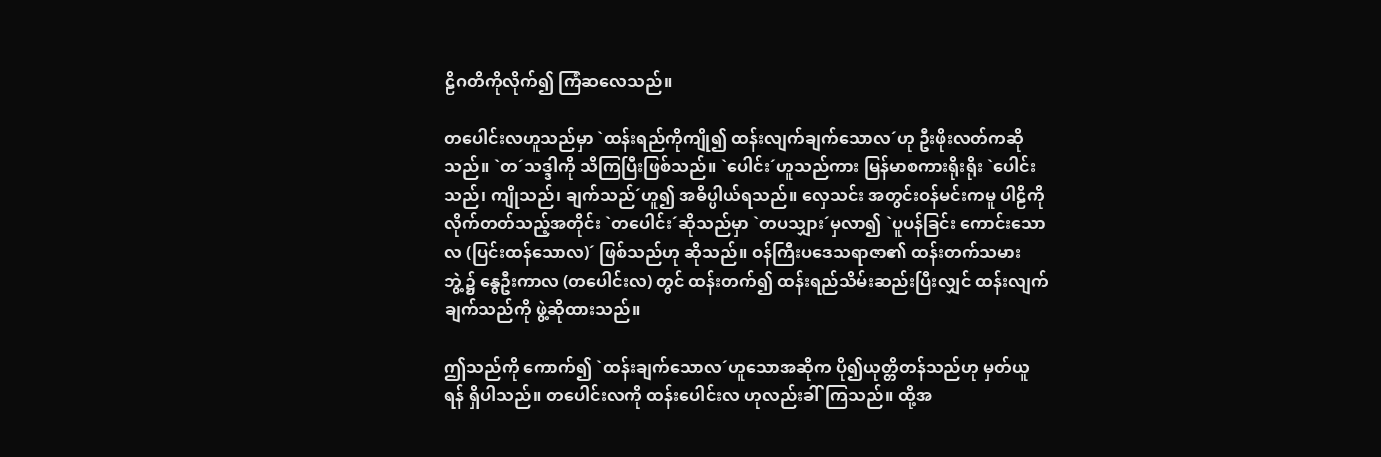ဠိဂတိကိုလိုက်၍ ကြံဆလေသည်။

တပေါင်းလဟူသည်မှာ `ထန်းရည်ကိုကျို၍ ထန်းလျက်ချက်သောလ´ဟု ဦးဖိုးလတ်ကဆိုသည်။ `တ´သဒ္ဒါကို သိကြပြီးဖြစ်သည်။ `ပေါင်း´ဟူသည်ကား မြန်မာစကားရိုးရိုး `ပေါင်းသည်၊ ကျိုသည်၊ ချက်သည်´ဟူ၍ အဓိပ္ပါယ်ရသည်။ လှေသင်း အတွင်းဝန်မင်းကမူ ပါဠိကို လိုက်တတ်သည့်အတိုင်း `တပေါင်း´ဆိုသည်မှာ `တပသျှား´မှလာ၍ `ပူပန်ခြင်း ကောင်းသောလ (ပြင်းထန်သောလ)´ ဖြစ်သည်ဟု ဆိုသည်။ ဝန်ကြီးပဒေသရာဇာ၏ ထန်းတက်သမားဘွဲ့၌ နွေဦးကာလ (တပေါင်းလ) တွင် ထန်းတက်၍ ထန်းရည်သိမ်းဆည်းပြီးလျှင် ထန်းလျက်ချက်သည်ကို ဖွဲ့ဆိုထားသည်။

ဤသည်ကို ကောက်၍ `ထန်းချက်သောလ´ဟူသောအဆိုက ပို၍ယုတ္တိတန်သည်ဟု မှတ်ယူရန် ရှိပါသည်။ တပေါင်းလကို ထန်းပေါင်းလ ဟုလည်းခါ်ကြသည်။ ထို့အ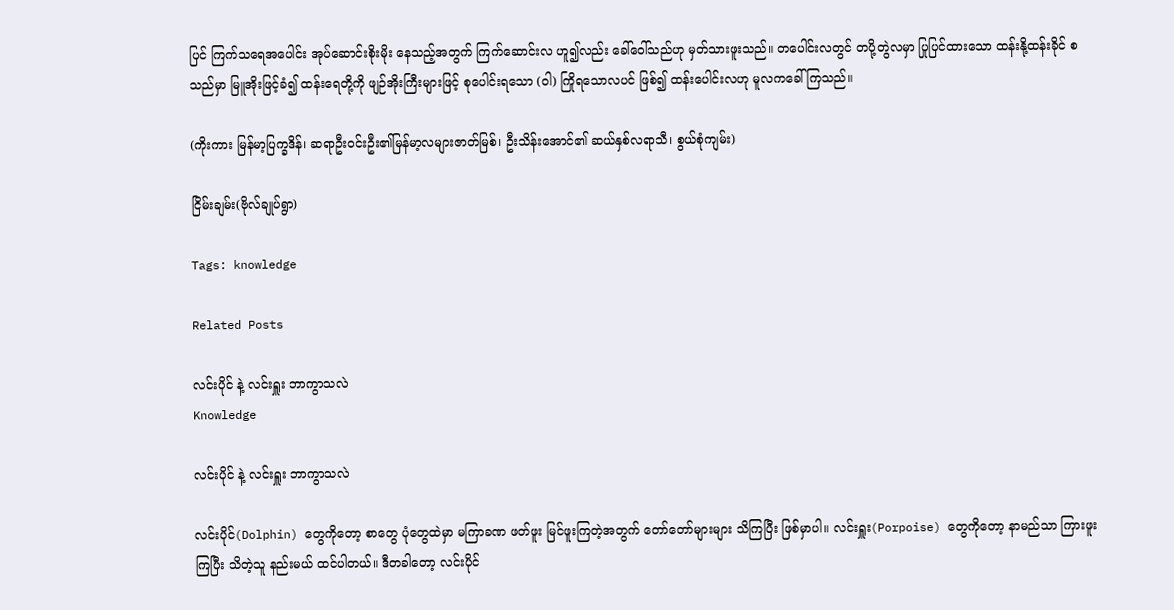ပြင် ကြက်သရေအပေါင်း အုပ်ဆောင်းစိုးမိုး နေသည့်အတွက် ကြက်ဆောင်းလ ဟူ၍လည်း ခေါ်ဝေါ်သည်ဟု မှတ်သားဖူးသည်။ တပေါင်းလတွင် တပို့တွဲလမှာ ပြုပြင်ထားသော ထန်းနို့ထန်းခိုင် စသည်မှာ မြူအိုးဖြင့်ခံ၍ ထန်းရေတို့ကို ဖျဉ်အိုးကြီးများဖြင့် စုပေါင်းရသော (ဝါ) ကြိုရသောလပင် ဖြစ်၍ ထန်းပေါင်းလဟု မူလကခေါ်ကြသည်။

(ကိုးကား မြန်မာ့ပြက္ခဒိန်၊ ဆရာဦးဝင်းဦး၏မြန်မာ့လများဇာတ်မြစ်၊ ဦးသိန်းအောင်၏ ဆယ်နှစ်လရာသီ၊ စွယ်စုံကျမ်း)

ငြိမ်းချမ်း(ဗိုလ်ချုပ်ရွာ)

Tags: knowledge

Related Posts

လင်းပိုင် နဲ့ လင်းရှူး ဘာကွာသလဲ
Knowledge

လင်းပိုင် နဲ့ လင်းရှူး ဘာကွာသလဲ

လင်းပိုင်(Dolphin) တွေကိုတော့ စာတွေ ပုံတွေထဲမှာ မကြာခဏ ဖတ်ဖူး မြင်ဖူးကြတဲ့အတွက် တော်တော်များများ သိကြပြီး ဖြစ်မှာပါ။ လင်းရှူး(Porpoise) တွေကိုတော့ နာမည်သာ ကြားဖူးကြပြီး သိတဲ့သူ နည်းမယ် ထင်ပါတယ်။ ဒီတခါတော့ လင်းပိုင်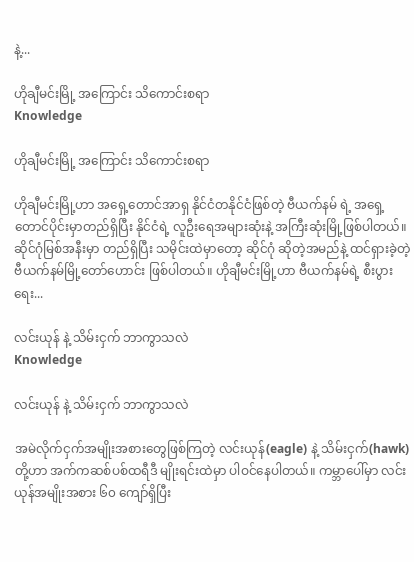နဲ့...

ဟိုချီမင်းမြို့ အကြောင်း သိကောင်းစရာ
Knowledge

ဟိုချီမင်းမြို့ အကြောင်း သိကောင်းစရာ

ဟိုချီမင်းမြို့ဟာ အရှေ့တောင်အာရှ နိုင်ငံတနိုင်ငံဖြစ်တဲ့ ဗီယက်နမ် ရဲ့ အရှေ့တောင်ပိုင်းမှာတည်ရှိပြီး နိုင်ငံရဲ့ လူဦးရေအများဆုံးနဲ့ အကြီးဆုံးမြို့ဖြစ်ပါတယ်။ ဆိုင်ဂုံမြစ်အနီးမှာ တည်ရှိပြီး သမိုင်းထဲမှာတော့ ဆိုင်ဂုံ ဆိုတဲ့အမည်နဲ့ ထင်ရှားခဲ့တဲ့ ဗီယက်နမ်မြို့တော်ဟောင်း ဖြစ်ပါတယ်။ ဟိုချီမင်းမြို့ဟာ ဗီယက်နမ်ရဲ့ စီးပွားရေး...

လင်းယုန် နဲ့ သိမ်းငှက် ဘာကွာသလဲ
Knowledge

လင်းယုန် နဲ့ သိမ်းငှက် ဘာကွာသလဲ

အမဲလိုက်ငှက်အမျိုးအစားတွေဖြစ်ကြတဲ့ လင်းယုန်(eagle) နဲ့ သိမ်းငှက်(hawk) တို့ဟာ အက်ကဆစ်ပစ်ထရီဒီ မျိုးရင်းထဲမှာ ပါဝင်နေပါတယ်။ ကမ္ဘာပေါ်မှာ လင်းယုန်အမျိုးအစား ၆၀ ကျော်ရှိပြီး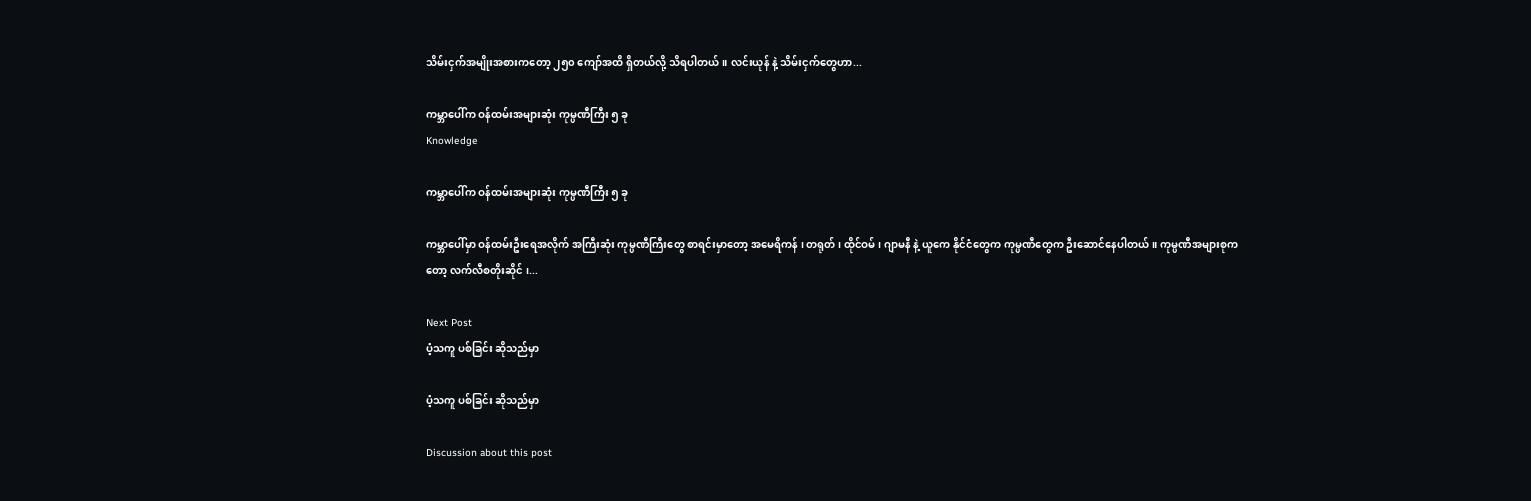သိမ်းငှက်အမျိုးအစားကတော့ ၂၅၀ ကျော်အထိ ရှိတယ်လို့ သိရပါတယ်။ လင်းယုန် နဲ့ သိမ်းငှက်တွေဟာ...

ကမ္ဘာပေါ်က ဝန်ထမ်းအများဆုံး ကုမ္ပဏီကြီး ၅ ခု
Knowledge

ကမ္ဘာပေါ်က ဝန်ထမ်းအများဆုံး ကုမ္ပဏီကြီး ၅ ခု

ကမ္ဘာပေါ်မှာ ဝန်ထမ်းဦးရေအလိုက် အကြီးဆုံး ကုမ္ပဏီကြီးတွေ စာရင်းမှာတော့ အမေရိကန် ၊ တရုတ် ၊ ထိုင်ဝမ် ၊ ဂျာမနီ နဲ့ ယူကေ နိုင်ငံတွေက ကုမ္ပဏီတွေက ဦးဆောင်နေပါတယ်။ ကုမ္ပဏီအများစုကတော့ လက်လီစတိုးဆိုင် ၊...

Next Post
ပံ့သကူ ပစ်ခြင်း ဆိုသည်မှာ

ပံ့သကူ ပစ်ခြင်း ဆိုသည်မှာ

Discussion about this post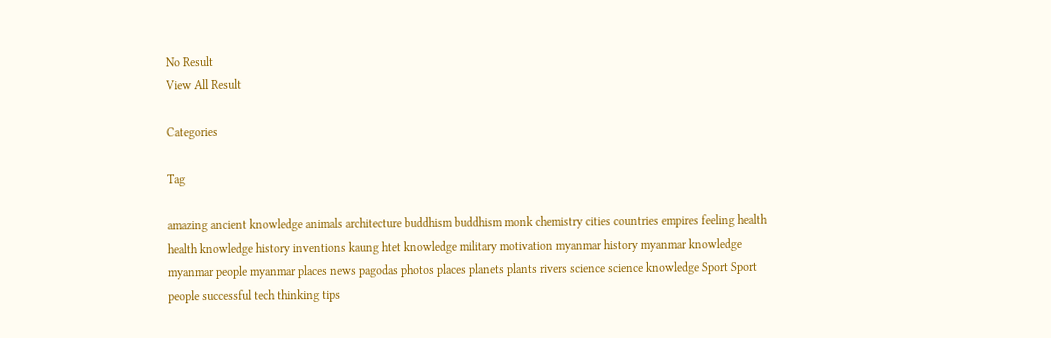No Result
View All Result

Categories

Tag

amazing ancient knowledge animals architecture buddhism buddhism monk chemistry cities countries empires feeling health health knowledge history inventions kaung htet knowledge military motivation myanmar history myanmar knowledge myanmar people myanmar places news pagodas photos places planets plants rivers science science knowledge Sport Sport people successful tech thinking tips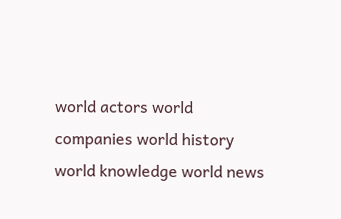world actors world companies world history world knowledge world news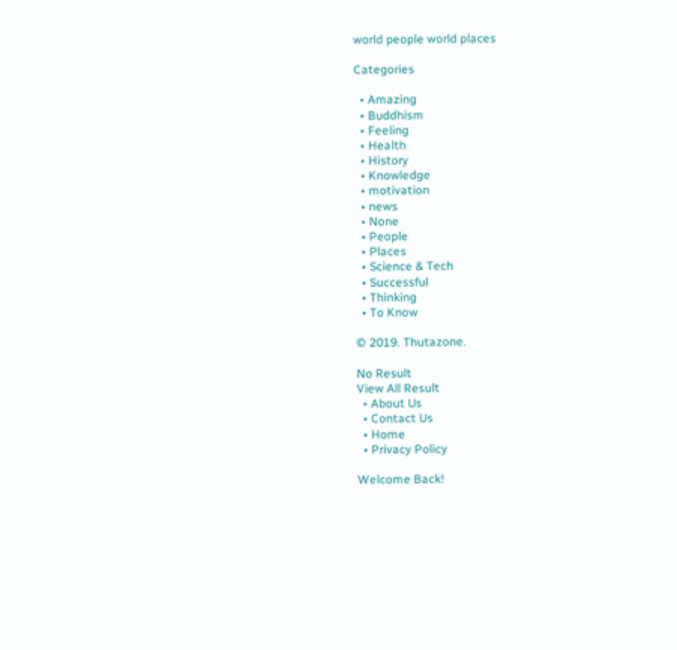world people world places

Categories

  • Amazing
  • Buddhism
  • Feeling
  • Health
  • History
  • Knowledge
  • motivation
  • news
  • None
  • People
  • Places
  • Science & Tech
  • Successful
  • Thinking
  • To Know

© 2019. Thutazone.

No Result
View All Result
  • About Us
  • Contact Us
  • Home
  • Privacy Policy

Welcome Back!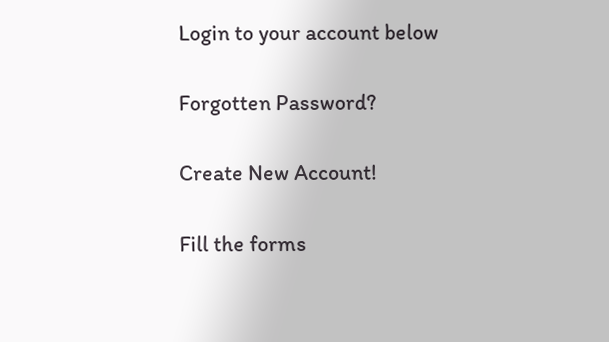Login to your account below

Forgotten Password?

Create New Account!

Fill the forms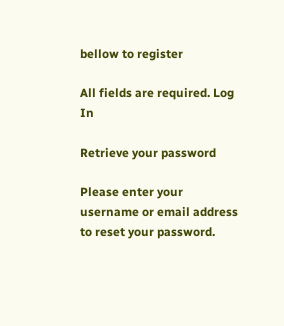bellow to register

All fields are required. Log In

Retrieve your password

Please enter your username or email address to reset your password.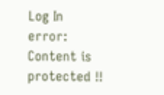Log In
error: Content is protected !!